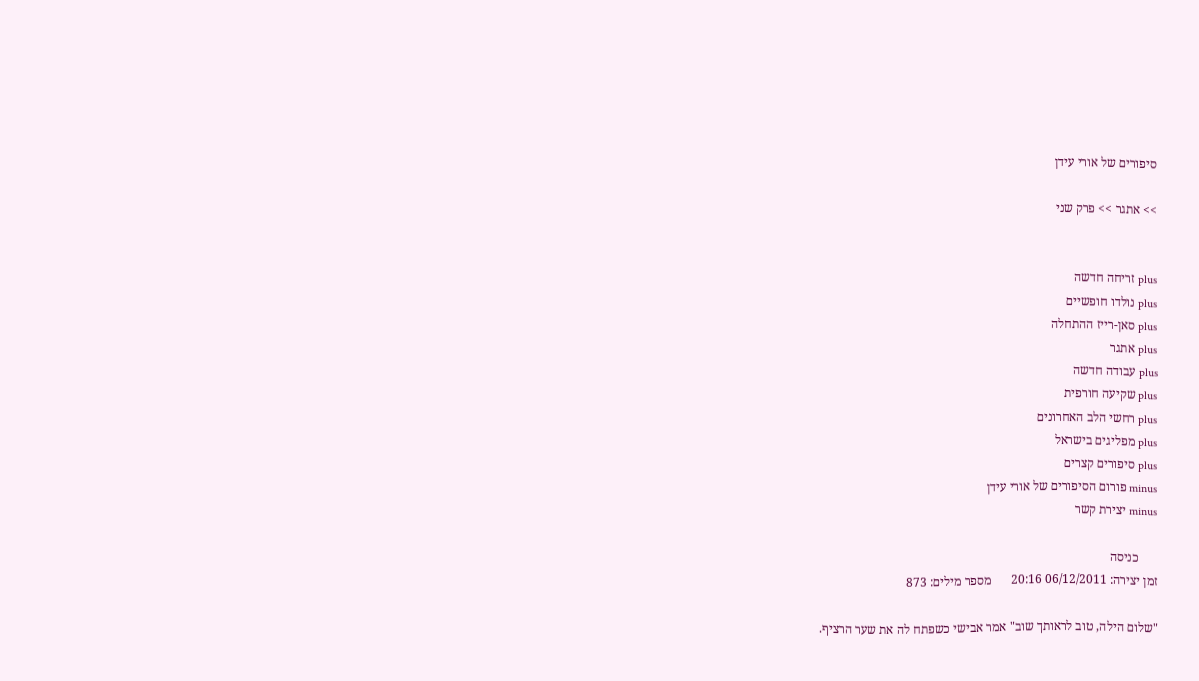סיפורים של אורי עידן

>> אתגר >> פרק שני


plus זריחה חדשה
plus נולדו חופשיים
plus סאן-רייז ההתחלה
plus אתגר
plus עבודה חדשה
plus שקיעה חורפית
plus רחשי הלב האחרונים
plus מפליגים בישראל
plus סיפורים קצרים
minus פורום הסיפורים של אורי עידן
minus יצירת קשר

      כניסה
זמן יצירה: 06/12/2011 20:16      מספר מילים: 873

"שלום הילה, טוב לראותך שוב" אמר אבישי כשפתח לה את שער הרציף.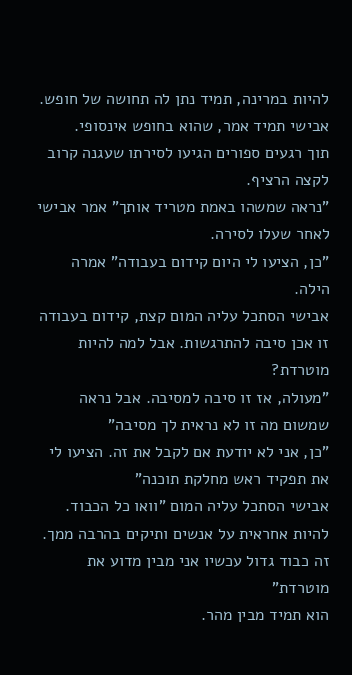להיות במרינה, תמיד נתן לה תחושה של חופש. אבישי תמיד אמר, שהוא בחופש אינסופי.
תוך רגעים ספורים הגיעו לסירתו שעגנה קרוב לקצה הרציף.
"נראה שמשהו באמת מטריד אותך" אמר אבישי לאחר שעלו לסירה.
"כן, הציעו לי היום קידום בעבודה" אמרה הילה.
אבישי הסתכל עליה המום קצת, קידום בעבודה זו אכן סיבה להתרגשות. אבל למה להיות מוטרדת?
"מעולה, אז זו סיבה למסיבה. אבל נראה שמשום מה זו לא נראית לך מסיבה"
"כן, אני לא יודעת אם לקבל את זה. הציעו לי את תפקיד ראש מחלקת תוכנה"
אבישי הסתכל עליה המום "וואו כל הכבוד. להיות אחראית על אנשים ותיקים בהרבה ממך. זה כבוד גדול עכשיו אני מבין מדוע את מוטרדת"
הוא תמיד מבין מהר.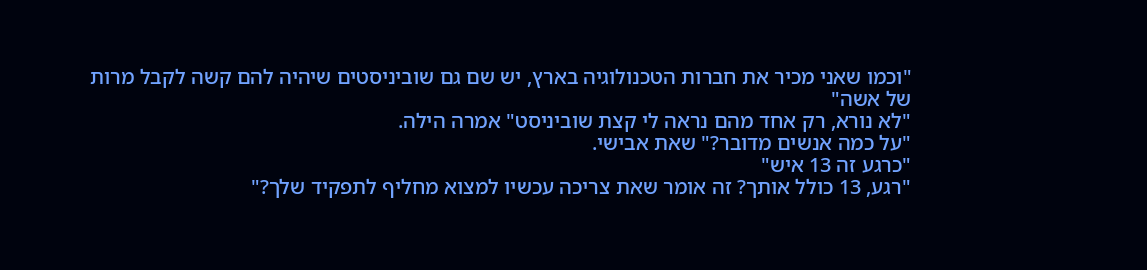"וכמו שאני מכיר את חברות הטכנולוגיה בארץ, יש שם גם שוביניסטים שיהיה להם קשה לקבל מרות של אשה"
"לא נורא, רק אחד מהם נראה לי קצת שוביניסט" אמרה הילה.
"על כמה אנשים מדובר?" שאת אבישי.
"כרגע זה 13 איש"
"רגע, 13 כולל אותך? זה אומר שאת צריכה עכשיו למצוא מחליף לתפקיד שלך?"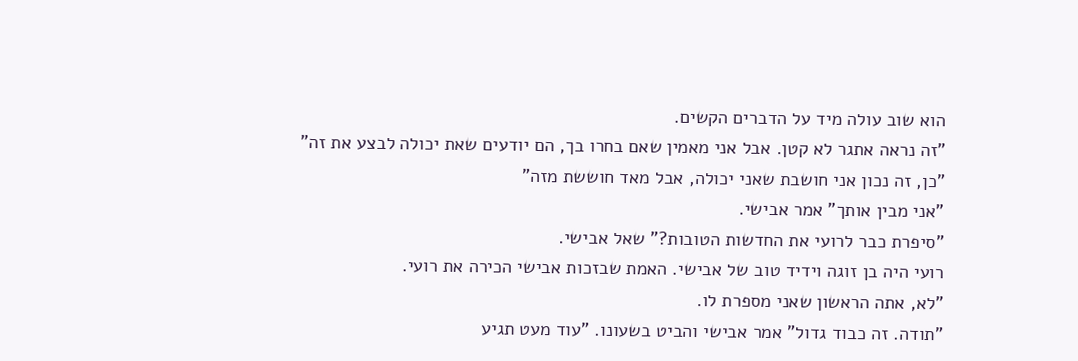הוא שוב עולה מיד על הדברים הקשים.
"זה נראה אתגר לא קטן. אבל אני מאמין שאם בחרו בך, הם יודעים שאת יכולה לבצע את זה"
"כן, זה נכון אני חושבת שאני יכולה, אבל מאד חוששת מזה"
"אני מבין אותך" אמר אבישי.
"סיפרת כבר לרועי את החדשות הטובות?" שאל אבישי.
רועי היה בן זוגה וידיד טוב של אבישי. האמת שבזכות אבישי הכירה את רועי.
"לא, אתה הראשון שאני מספרת לו.
"תודה. זה כבוד גדול" אמר אבישי והביט בשעונו. "עוד מעט תגיע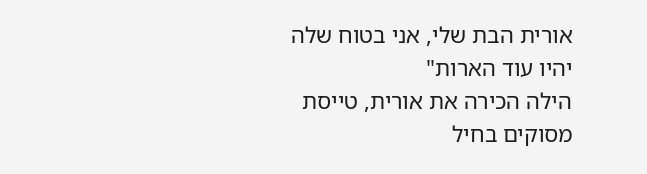אורית הבת שלי, אני בטוח שלה יהיו עוד הארות"
הילה הכירה את אורית, טייסת מסוקים בחיל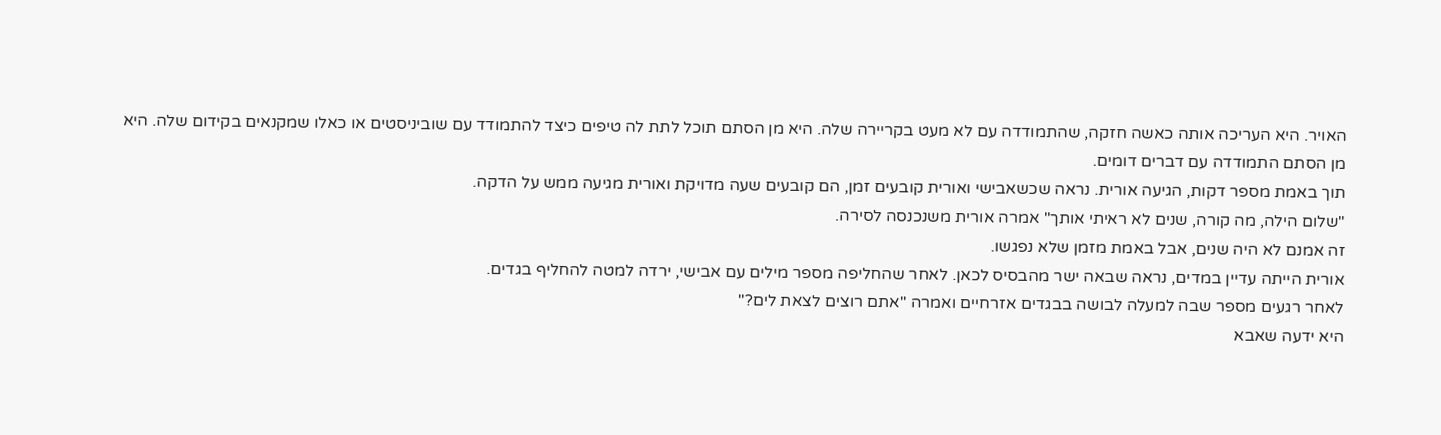האויר. היא העריכה אותה כאשה חזקה, שהתמודדה עם לא מעט בקריירה שלה. היא מן הסתם תוכל לתת לה טיפים כיצד להתמודד עם שוביניסטים או כאלו שמקנאים בקידום שלה. היא מן הסתם התמודדה עם דברים דומים.
תוך באמת מספר דקות, הגיעה אורית. נראה שכשאבישי ואורית קובעים זמן, הם קובעים שעה מדויקת ואורית מגיעה ממש על הדקה.
"שלום הילה, מה קורה, שנים לא ראיתי אותך" אמרה אורית משנכנסה לסירה.
זה אמנם לא היה שנים, אבל באמת מזמן שלא נפגשו.
אורית הייתה עדיין במדים, נראה שבאה ישר מהבסיס לכאן. לאחר שהחליפה מספר מילים עם אבישי, ירדה למטה להחליף בגדים.
לאחר רגעים מספר שבה למעלה לבושה בבגדים אזרחיים ואמרה "אתם רוצים לצאת לים?"
היא ידעה שאבא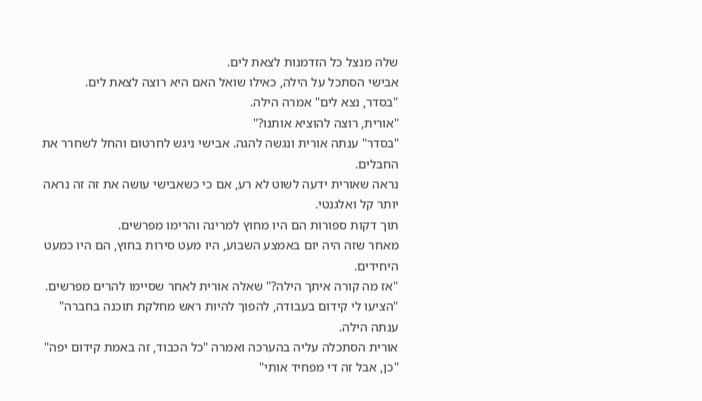שלה מנצל כל הזדמנות לצאת לים.
אבישי הסתכל על הילה, כאילו שואל האם היא רוצה לצאת לים.
"בסדר, נצא לים" אמרה הילה.
"אורית, רוצה להוציא אותנו?"
"בסדר" ענתה אורית ונגשה להגה. אבישי ניגש לחרטום והחל לשחרר את החבלים.
נראה שאורית ידעה לשוט לא רע, אם כי כשאבישי עושה את זה זה נראה יותר קל ואלגנטי.
תוך דקות ספורות הם היו מחוץ למרינה והרימו מפרשים.
מאחר שזה היה יום באמצע השבוע, היו מעט סירות בחוץ, הם היו כמעט היחידים.
"אז מה קורה איתך הילה?" שאלה אורית לאחר שסיימו להרים מפרשים.
"הציעו לי קידום בעבודה, להפוך להיות ראש מחלקת תוכנה בחברה" ענתה הילה.
אורית הסתכלה עליה בהערכה ואמרה "כל הכבוד, זה באמת קידום יפה"
"כן, אבל זה די מפחיד אותי"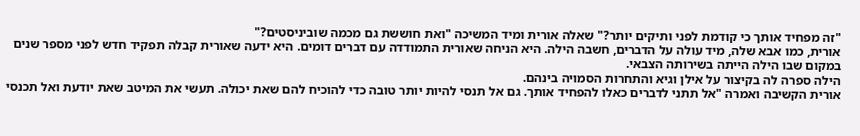"זה מפחיד אותך כי קודמת לפני ותיקים יותר?" שאלה אורית ומיד המשיכה "ואת חוששת גם מכמה שוביניסטים?"
אורית, כמו אבא שלה, מיד עולה על הדברים, חשבה הילה. היא הניחה שאורית התמודדה עם דברים דומים. היא ידעה שאורית קבלה תפקיד חדש לפני מספר שנים במקום שבו הילה הייתה בשירותה הצבאי.
הילה ספרה לה בקיצור על אילן וגיא והתחרות הסמויה בינהם.
אורית הקשיבה ואמרה "אל תתני לדברים כאלו להפחיד אותך. גם אל תנסי להיות יותר טובה כדי להוכיח להם שאת יכולה. תעשי את המיטב שאת יודעת ואל תכנסי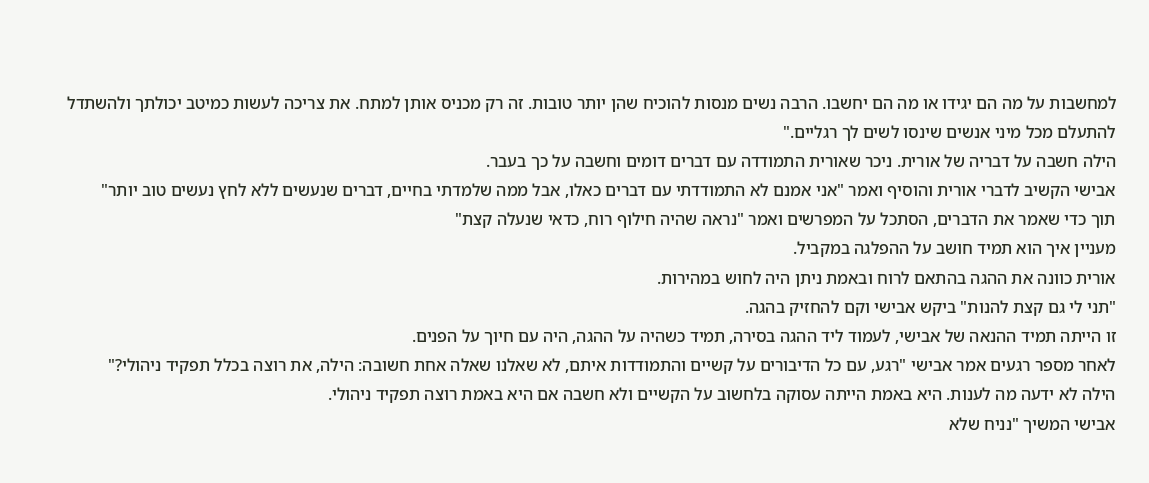למחשבות על מה הם יגידו או מה הם יחשבו. הרבה נשים מנסות להוכיח שהן יותר טובות. זה רק מכניס אותן למתח. את צריכה לעשות כמיטב יכולתך ולהשתדל להתעלם מכל מיני אנשים שינסו לשים לך רגליים."
הילה חשבה על דבריה של אורית. ניכר שאורית התמודדה עם דברים דומים וחשבה על כך בעבר.
אבישי הקשיב לדברי אורית והוסיף ואמר "אני אמנם לא התמודדתי עם דברים כאלו, אבל ממה שלמדתי בחיים, דברים שנעשים ללא לחץ נעשים טוב יותר"
תוך כדי שאמר את הדברים, הסתכל על המפרשים ואמר "נראה שהיה חילוף רוח, כדאי שנעלה קצת"
מעניין איך הוא תמיד חושב על ההפלגה במקביל.
אורית כוונה את ההגה בהתאם לרוח ובאמת ניתן היה לחוש במהירות.
"תני לי גם קצת להנות" ביקש אבישי וקם להחזיק בהגה.
זו הייתה תמיד ההנאה של אבישי, לעמוד ליד ההגה בסירה, תמיד כשהיה על ההגה, היה עם חיוך על הפנים.
לאחר מספר רגעים אמר אבישי "רגע, עם כל הדיבורים על קשיים והתמודדות איתם, לא שאלנו שאלה אחת חשובה: הילה, את רוצה בכלל תפקיד ניהולי?"
הילה לא ידעה מה לענות. היא באמת הייתה עסוקה בלחשוב על הקשיים ולא חשבה אם היא באמת רוצה תפקיד ניהולי.
אבישי המשיך "נניח שלא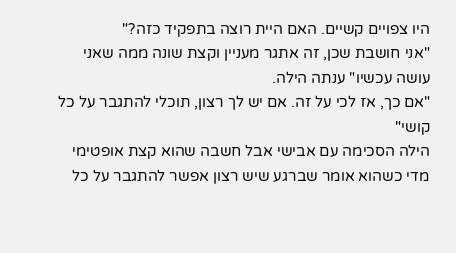היו צפויים קשיים. האם היית רוצה בתפקיד כזה?"
"אני חושבת שכן, זה אתגר מעניין וקצת שונה ממה שאני עושה עכשיו" ענתה הילה.
"אם כך, אז לכי על זה. אם יש לך רצון, תוכלי להתגבר על כל קושי"
הילה הסכימה עם אבישי אבל חשבה שהוא קצת אופטימי מדי כשהוא אומר שברגע שיש רצון אפשר להתגבר על כל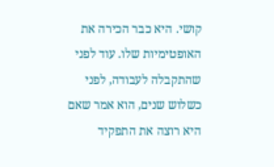קושי. היא כבר הכירה את האופטימיות שלו. עוד לפני שהתקבלה לעבודה, לפני כשלוש שנים, הוא אמר שאם היא רוצה את התפקיד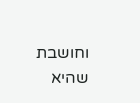וחושבת שהיא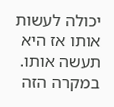יכולה לעשות אותו אז היא תעשה אותו. במקרה הזה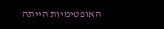האופטימיות הייתה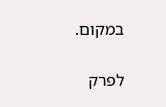במקום.

לפרק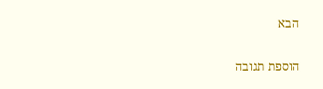הבא


הוספת תגובה